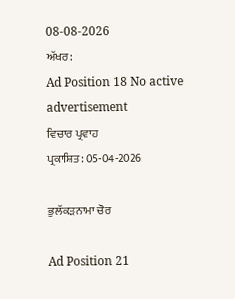08-08-2026
ਅੱਖਰ:
Ad Position 18 No active advertisement
ਵਿਚਾਰ ਪ੍ਰਵਾਹ
ਪ੍ਰਕਾਸ਼ਿਤ: 05-04-2026

ਭੁਲੱਕੜਨਾਮਾ ਚੋਰ

Ad Position 21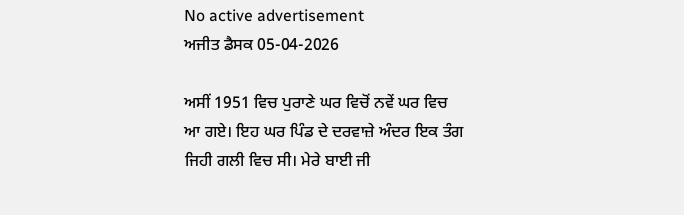No active advertisement
ਅਜੀਤ ਡੈਸਕ 05-04-2026

ਅਸੀਂ 1951 ਵਿਚ ਪੁਰਾਣੇ ਘਰ ਵਿਚੋਂ ਨਵੇਂ ਘਰ ਵਿਚ ਆ ਗਏ। ਇਹ ਘਰ ਪਿੰਡ ਦੇ ਦਰਵਾਜ਼ੇ ਅੰਦਰ ਇਕ ਤੰਗ ਜਿਹੀ ਗਲੀ ਵਿਚ ਸੀ। ਮੇਰੇ ਬਾਈ ਜੀ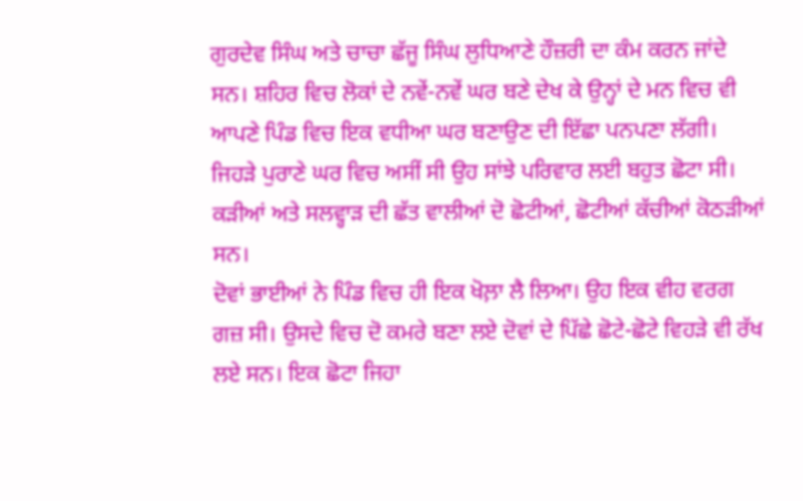ਗੁਰਦੇਵ ਸਿੰਘ ਅਤੇ ਚਾਚਾ ਛੱਜੂ ਸਿੰਘ ਲੁਧਿਆਣੇ ਹੌਜ਼ਰੀ ਦਾ ਕੰਮ ਕਰਨ ਜਾਂਦੇ ਸਨ। ਸ਼ਹਿਰ ਵਿਚ ਲੋਕਾਂ ਦੇ ਨਵੇਂ-ਨਵੇਂ ਘਰ ਬਣੇ ਦੇਖ ਕੇ ਉਨ੍ਹਾਂ ਦੇ ਮਨ ਵਿਚ ਵੀ ਆਪਣੇ ਪਿੰਡ ਵਿਚ ਇਕ ਵਧੀਆ ਘਰ ਬਣਾਉਣ ਦੀ ਇੱਛਾ ਪਨਪਣਾ ਲੱਗੀ। ਜਿਹੜੇ ਪੁਰਾਣੇ ਘਰ ਵਿਚ ਅਸੀਂ ਸੀ ਉਹ ਸਾਂਝੇ ਪਰਿਵਾਰ ਲਈ ਬਹੁਤ ਛੋਟਾ ਸੀ। ਕੜੀਆਂ ਅਤੇ ਸਲਵ੍ਹਾੜ ਦੀ ਛੱਤ ਵਾਲੀਆਂ ਦੋ ਛੋਟੀਆਂ, ਛੋਟੀਆਂ ਕੱਚੀਆਂ ਕੋਠੜੀਆਂ ਸਨ।
ਦੋਵਾਂ ਭਾਈਆਂ ਨੇ ਪਿੰਡ ਵਿਚ ਹੀ ਇਕ ਖੋਲ਼ਾ ਲੈ ਲਿਆ। ਉਹ ਇਕ ਵੀਹ ਵਰਗ ਗਜ਼ ਸੀ। ਉਸਦੇ ਵਿਚ ਦੋ ਕਮਰੇ ਬਣਾ ਲਏ ਦੋਵਾਂ ਦੇ ਪਿੱਛੇ ਛੋਟੇ-ਛੋਟੇ ਵਿਹੜੇ ਵੀ ਰੱਖ ਲਏ ਸਨ। ਇਕ ਛੋਟਾ ਜਿਹਾ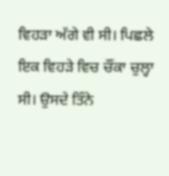ਵਿਹੜਾ ਅੱਗੇ ਵੀ ਸੀ। ਪਿਛਲੇ ਇਕ ਵਿਹੜੇ ਵਿਚ ਚੌਂਕਾ ਚੁਲ੍ਹਾ ਸੀ। ਉਸਦੇ ਤਿੰਨੇ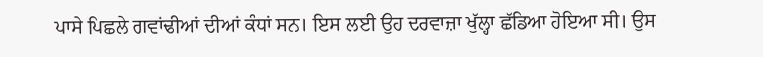ਪਾਸੇ ਪਿਛਲੇ ਗਵਾਂਢੀਆਂ ਦੀਆਂ ਕੰਧਾਂ ਸਨ। ਇਸ ਲਈ ਉਹ ਦਰਵਾਜ਼ਾ ਖੁੱਲ੍ਹਾ ਛੱਡਿਆ ਹੋਇਆ ਸੀ। ਉਸ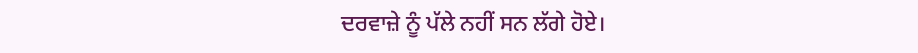ਦਰਵਾਜ਼ੇ ਨੂੰ ਪੱਲੇ ਨਹੀਂ ਸਨ ਲੱਗੇ ਹੋਏ।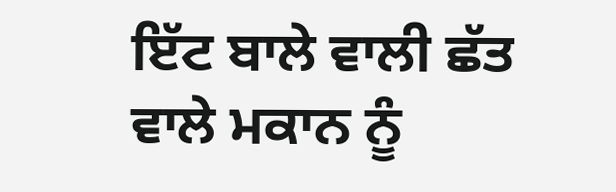ਇੱਟ ਬਾਲੇ ਵਾਲੀ ਛੱਤ ਵਾਲੇ ਮਕਾਨ ਨੂੰ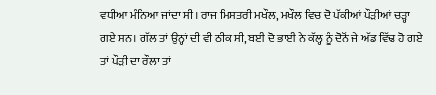ਵਧੀਆ ਮੰਨਿਆ ਜਾਂਦਾ ਸੀ। ਰਾਜ ਮਿਸਤਰੀ ਮਖੌਲ, ਮਖੌਲ ਵਿਚ ਦੋ ਪੱਕੀਆਂ ਪੌੜੀਆਂ ਚੜ੍ਹਾ ਗਏ ਸਨ। ਗੱਲ ਤਾਂ ਉਨ੍ਹਾਂ ਦੀ ਵੀ ਠੀਕ ਸੀ, ਬਈ ਦੋ ਭਾਈ ਨੇ ਕੱਲ੍ਹ ਨੂੰ ਦੋਨੋਂ ਜੇ ਅੱਡ ਵਿੱਢ ਹੋ ਗਏ ਤਾਂ ਪੌੜੀ ਦਾ ਰੌਲਾ ਤਾਂ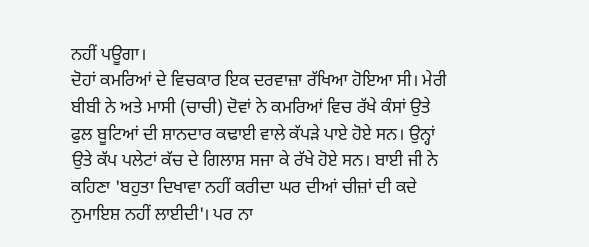ਨਹੀਂ ਪਊਗਾ।
ਦੋਹਾਂ ਕਮਰਿਆਂ ਦੇ ਵਿਚਕਾਰ ਇਕ ਦਰਵਾਜ਼ਾ ਰੱਖਿਆ ਹੋਇਆ ਸੀ। ਮੇਰੀ ਬੀਬੀ ਨੇ ਅਤੇ ਮਾਸੀ (ਚਾਚੀ) ਦੋਵਾਂ ਨੇ ਕਮਰਿਆਂ ਵਿਚ ਰੱਖੇ ਕੰਸਾਂ ਉਤੇ ਫੁਲ ਬੂਟਿਆਂ ਦੀ ਸ਼ਾਨਦਾਰ ਕਢਾਈ ਵਾਲੇ ਕੱਪੜੇ ਪਾਏ ਹੋਏ ਸਨ। ਉਨ੍ਹਾਂ ਉਤੇ ਕੱਪ ਪਲੇਟਾਂ ਕੱਚ ਦੇ ਗਿਲਾਸ਼ ਸਜਾ ਕੇ ਰੱਖੇ ਹੋਏ ਸਨ। ਬਾਈ ਜੀ ਨੇ ਕਹਿਣਾ 'ਬਹੁਤਾ ਦਿਖਾਵਾ ਨਹੀਂ ਕਰੀਦਾ ਘਰ ਦੀਆਂ ਚੀਜ਼ਾਂ ਦੀ ਕਦੇ ਨੁਮਾਇਸ਼ ਨਹੀਂ ਲਾਈਦੀ'। ਪਰ ਨਾ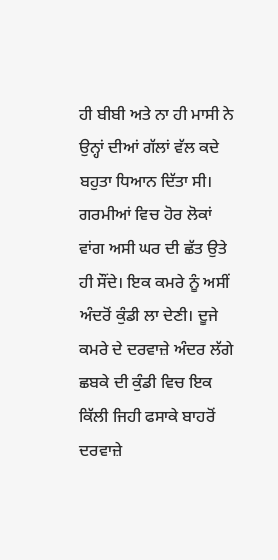ਹੀ ਬੀਬੀ ਅਤੇ ਨਾ ਹੀ ਮਾਸੀ ਨੇ ਉਨ੍ਹਾਂ ਦੀਆਂ ਗੱਲਾਂ ਵੱਲ ਕਦੇ ਬਹੁਤਾ ਧਿਆਨ ਦਿੱਤਾ ਸੀ।
ਗਰਮੀਆਂ ਵਿਚ ਹੋਰ ਲੋਕਾਂ ਵਾਂਗ ਅਸੀ ਘਰ ਦੀ ਛੱਤ ਉਤੇ ਹੀ ਸੌਂਦੇ। ਇਕ ਕਮਰੇ ਨੂੰ ਅਸੀਂ ਅੰਦਰੋਂ ਕੁੰਡੀ ਲਾ ਦੇਣੀ। ਦੂਜੇ ਕਮਰੇ ਦੇ ਦਰਵਾਜ਼ੇ ਅੰਦਰ ਲੱਗੇ ਛਬਕੇ ਦੀ ਕੁੰਡੀ ਵਿਚ ਇਕ ਕਿੱਲੀ ਜਿਹੀ ਫਸਾਕੇ ਬਾਹਰੋਂ ਦਰਵਾਜ਼ੇ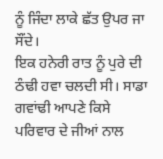ਨੂੰ ਜਿੰਦਾ ਲਾਕੇ ਛੱਤ ਉਪਰ ਜਾ ਸੌਂਦੇ।
ਇਕ ਹਨੇਰੀ ਰਾਤ ਨੂੰ ਪੁਰੇ ਦੀ ਠੰਢੀ ਹਵਾ ਚਲਦੀ ਸੀ। ਸਾਡਾ ਗਵਾਂਢੀ ਆਪਣੇ ਕਿਸੇ ਪਰਿਵਾਰ ਦੇ ਜੀਆਂ ਨਾਲ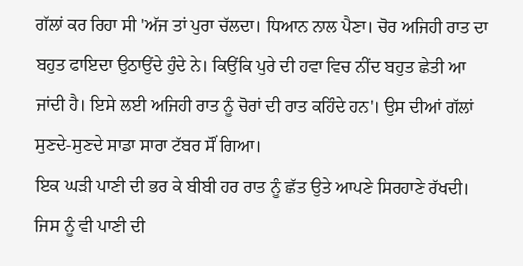ਗੱਲਾਂ ਕਰ ਰਿਹਾ ਸੀ 'ਅੱਜ ਤਾਂ ਪੁਰਾ ਚੱਲਦਾ। ਧਿਆਨ ਨਾਲ ਪੈਣਾ। ਚੋਰ ਅਜਿਹੀ ਰਾਤ ਦਾ ਬਹੁਤ ਫਾਇਦਾ ਉਠਾਉਂਦੇ ਹੁੰਦੇ ਨੇ। ਕਿਉਂਕਿ ਪੁਰੇ ਦੀ ਹਵਾ ਵਿਚ ਨੀਂਦ ਬਹੁਤ ਛੇਤੀ ਆ ਜਾਂਦੀ ਹੈ। ਇਸੇ ਲਈ ਅਜਿਹੀ ਰਾਤ ਨੂੰ ਚੋਰਾਂ ਦੀ ਰਾਤ ਕਹਿੰਦੇ ਹਨ'। ਉਸ ਦੀਆਂ ਗੱਲਾਂ ਸੁਣਦੇ-ਸੁਣਦੇ ਸਾਡਾ ਸਾਰਾ ਟੱਬਰ ਸੌਂ ਗਿਆ।
ਇਕ ਘੜੀ ਪਾਣੀ ਦੀ ਭਰ ਕੇ ਬੀਬੀ ਹਰ ਰਾਤ ਨੂੰ ਛੱਤ ਉਤੇ ਆਪਣੇ ਸਿਰਹਾਣੇ ਰੱਖਦੀ। ਜਿਸ ਨੂੰ ਵੀ ਪਾਣੀ ਦੀ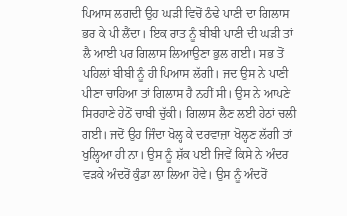ਪਿਆਸ ਲਗਦੀ ਉਹ ਘੜੀ ਵਿਚੋਂ ਠੰਢੇ ਪਾਣੀ ਦਾ ਗਿਲਾਸ ਭਰ ਕੇ ਪੀ ਲੈਂਦਾ। ਇਕ ਰਾਤ ਨੂੰ ਬੀਬੀ ਪਾਣੀ ਦੀ ਘੜੀ ਤਾਂ ਲੈ ਆਈ ਪਰ ਗਿਲਾਸ ਲਿਆਉਣਾ ਭੁਲ ਗਈ। ਸਭ ਤੋਂ ਪਹਿਲਾਂ ਬੀਬੀ ਨੂੰ ਹੀ ਪਿਆਸ ਲੱਗੀ। ਜਦ ਉਸ ਨੇ ਪਾਣੀ ਪੀਣਾ ਚਾਹਿਆ ਤਾਂ ਗਿਲਾਸ ਹੈ ਨਹੀਂ ਸੀ। ਉਸ ਨੇ ਆਪਣੇ ਸਿਰਹਾਣੇ ਹੇਠੋਂ ਚਾਬੀ ਚੁੱਕੀ। ਗਿਲਾਸ ਲੈਣ ਲਈ ਹੇਠਾਂ ਚਲੀ ਗਈ। ਜਦੋਂ ਉਹ ਜਿੰਦਾ ਖੋਲ੍ਹ ਕੇ ਦਰਵਾਜ਼ਾ ਖੋਲ੍ਹਣ ਲੱਗੀ ਤਾਂ ਖੁਲ੍ਹਿਆ ਹੀ ਨਾ। ਉਸ ਨੂੰ ਸ਼ੱਕ ਪਈ ਜਿਵੇਂ ਕਿਸੇ ਨੇ ਅੰਦਰ ਵੜਕੇ ਅੰਦਰੋਂ ਕੁੰਡਾ ਲਾ ਲਿਆ ਹੋਵੇ। ਉਸ ਨੂੰ ਅੰਦਰੋਂ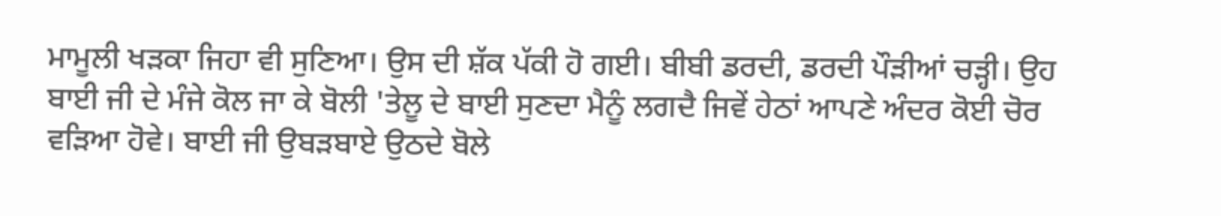ਮਾਮੂਲੀ ਖੜਕਾ ਜਿਹਾ ਵੀ ਸੁਣਿਆ। ਉਸ ਦੀ ਸ਼ੱਕ ਪੱਕੀ ਹੋ ਗਈ। ਬੀਬੀ ਡਰਦੀ, ਡਰਦੀ ਪੌੜੀਆਂ ਚੜ੍ਹੀ। ਉਹ ਬਾਈ ਜੀ ਦੇ ਮੰਜੇ ਕੋਲ ਜਾ ਕੇ ਬੋਲੀ 'ਤੇਲੂ ਦੇ ਬਾਈ ਸੁਣਦਾ ਮੈਨੂੰ ਲਗਦੈ ਜਿਵੇਂ ਹੇਠਾਂ ਆਪਣੇ ਅੰਦਰ ਕੋਈ ਚੋਰ ਵੜਿਆ ਹੋਵੇ। ਬਾਈ ਜੀ ਉਬੜਬਾਏ ਉਠਦੇ ਬੋਲੇ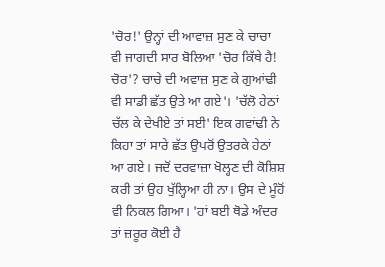'ਚੋਰ!' ਉਨ੍ਹਾਂ ਦੀ ਆਵਾਜ਼ ਸੁਣ ਕੇ ਚਾਚਾ ਵੀ ਜਾਗਦੀ ਸਾਰ ਬੋਲਿਆ 'ਚੋਰ ਕਿੱਥੇ ਹੈ! ਚੋਰ'? ਚਾਚੇ ਦੀ ਅਵਾਜ਼ ਸੁਣ ਕੇ ਗੁਆਂਢੀ ਵੀ ਸਾਡੀ ਛੱਤ ਉਤੇ ਆ ਗਏ'। 'ਚੱਲੋ ਹੇਠਾਂ ਚੱਲ ਕੇ ਦੇਖੀਏ ਤਾਂ ਸਈ' ਇਕ ਗਵਾਂਢੀ ਨੇ ਕਿਹਾ ਤਾਂ ਸਾਰੇ ਛੱਤ ਉਪਰੋਂ ਉਤਰਕੇ ਹੇਠਾਂ ਆ ਗਏ। ਜਦੋਂ ਦਰਵਾਜ਼ਾ ਖੋਲ੍ਹਣ ਦੀ ਕੋਸ਼ਿਸ਼ ਕਰੀ ਤਾਂ ਉਹ ਖੁੱਲ੍ਹਿਆ ਹੀ ਨਾ। ਉਸ ਦੇ ਮੂੰਹੋਂ ਵੀ ਨਿਕਲ ਗਿਆ। 'ਹਾਂ ਬਈ ਥੋਡੇ ਅੰਦਰ ਤਾਂ ਜ਼ਰੂਰ ਕੋਈ ਹੈ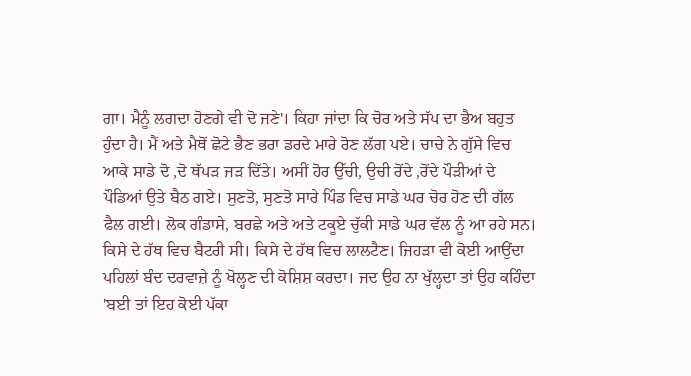ਗਾ। ਮੈਨੂੰ ਲਗਦਾ ਹੋਣਗੇ ਵੀ ਦੋ ਜਣੇ'। ਕਿਹਾ ਜਾਂਦਾ ਕਿ ਚੋਰ ਅਤੇ ਸੱਪ ਦਾ ਭੈਅ ਬਹੁਤ ਹੁੰਦਾ ਹੈ। ਮੈਂ ਅਤੇ ਮੈਥੋਂ ਛੋਟੇ ਭੈਣ ਭਰਾ ਡਰਦੇ ਮਾਰੇ ਰੋਣ ਲੱਗ ਪਏ। ਚਾਚੇ ਨੇ ਗੁੱਸੇ ਵਿਚ ਆਕੇ ਸਾਡੇ ਦੋ ,ਦੋ ਥੱਪੜ ਜੜ ਦਿੱਤੇ। ਅਸੀਂ ਹੋਰ ਉੱਚੀ, ਉਚੀ ਰੋਂਦੇ ,ਰੋਂਦੇ ਪੌੜੀਆਂ ਦੇ ਪੌਡਿਆਂ ਉਤੇ ਬੈਠ ਗਏ। ਸੁਣਤੋ, ਸੁਣਤੋ ਸਾਰੇ ਪਿੰਡ ਵਿਚ ਸਾਡੇ ਘਰ ਚੋਰ ਹੋਣ ਦੀ ਗੱਲ ਫੈਲ ਗਈ। ਲੋਕ ਗੰਡਾਸੇ, ਬਰਛੇ ਅਤੇ ਅਤੇ ਟਕੂਏ ਚੁੱਕੀ ਸਾਡੇ ਘਰ ਵੱਲ ਨੂੰ ਆ ਰਹੇ ਸਨ। ਕਿਸੇ ਦੇ ਹੱਥ ਵਿਚ ਬੈਟਰੀ ਸੀ। ਕਿਸੇ ਦੇ ਹੱਥ ਵਿਚ ਲਾਲਟੈਣ। ਜਿਹੜਾ ਵੀ ਕੋਈ ਆਉਂਦਾ ਪਹਿਲਾਂ ਬੰਦ ਦਰਵਾਜ਼ੇ ਨੂੰ ਖੋਲ੍ਹਣ ਦੀ ਕੋਸ਼ਿਸ਼ ਕਰਦਾ। ਜਦ ਉਹ ਨਾ ਖੁੱਲ੍ਹਦਾ ਤਾਂ ਉਹ ਕਹਿੰਦਾ 'ਬਈ ਤਾਂ ਇਹ ਕੋਈ ਪੱਕਾ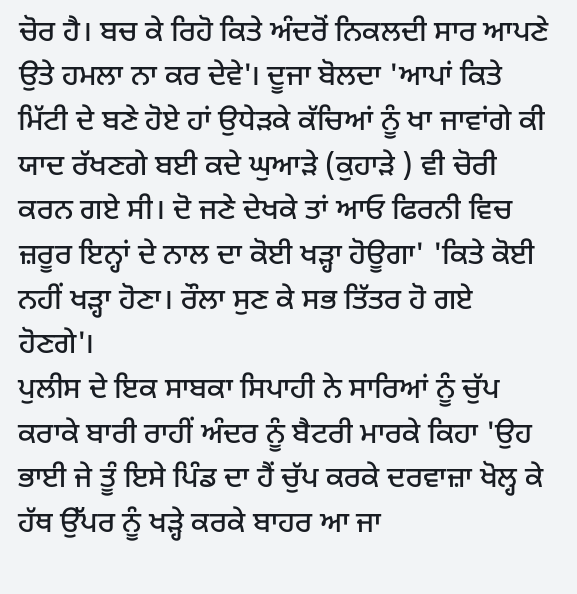ਚੋਰ ਹੈ। ਬਚ ਕੇ ਰਿਹੋ ਕਿਤੇ ਅੰਦਰੋਂ ਨਿਕਲਦੀ ਸਾਰ ਆਪਣੇ ਉਤੇ ਹਮਲਾ ਨਾ ਕਰ ਦੇਵੇ'। ਦੂਜਾ ਬੋਲਦਾ 'ਆਪਾਂ ਕਿਤੇ ਮਿੱਟੀ ਦੇ ਬਣੇ ਹੋਏ ਹਾਂ ਉਧੇੜਕੇ ਕੱਚਿਆਂ ਨੂੰ ਖਾ ਜਾਵਾਂਗੇ ਕੀ ਯਾਦ ਰੱਖਣਗੇ ਬਈ ਕਦੇ ਘੁਆੜੇ (ਕੁਹਾੜੇ ) ਵੀ ਚੋਰੀ ਕਰਨ ਗਏ ਸੀ। ਦੋ ਜਣੇ ਦੇਖਕੇ ਤਾਂ ਆਓ ਫਿਰਨੀ ਵਿਚ ਜ਼ਰੂਰ ਇਨ੍ਹਾਂ ਦੇ ਨਾਲ ਦਾ ਕੋਈ ਖੜ੍ਹਾ ਹੋਊਗਾ' 'ਕਿਤੇ ਕੋਈ ਨਹੀਂ ਖੜ੍ਹਾ ਹੋਣਾ। ਰੌਲਾ ਸੁਣ ਕੇ ਸਭ ਤਿੱਤਰ ਹੋ ਗਏ ਹੋਣਗੇ'।
ਪੁਲੀਸ ਦੇ ਇਕ ਸਾਬਕਾ ਸਿਪਾਹੀ ਨੇ ਸਾਰਿਆਂ ਨੂੰ ਚੁੱਪ ਕਰਾਕੇ ਬਾਰੀ ਰਾਹੀਂ ਅੰਦਰ ਨੂੰ ਬੈਟਰੀ ਮਾਰਕੇ ਕਿਹਾ 'ਉਹ ਭਾਈ ਜੇ ਤੂੰ ਇਸੇ ਪਿੰਡ ਦਾ ਹੈਂ ਚੁੱਪ ਕਰਕੇ ਦਰਵਾਜ਼ਾ ਖੋਲ੍ਹ ਕੇ ਹੱਥ ਉੱਪਰ ਨੂੰ ਖੜ੍ਹੇ ਕਰਕੇ ਬਾਹਰ ਆ ਜਾ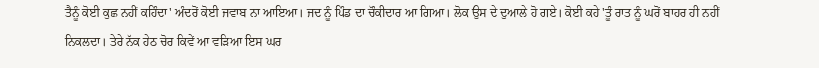ਤੈਨੂੰ ਕੋਈ ਕੁਛ ਨਹੀਂ ਕਹਿੰਦਾ' ਅੰਦਰੋਂ ਕੋਈ ਜਵਾਬ ਨਾ ਆਇਆ। ਜਦ ਨੂੰ ਪਿੰਡ ਦਾ ਚੌਕੀਦਾਰ ਆ ਗਿਆ। ਲੋਕ ਉਸ ਦੇ ਦੁਆਲੇ ਹੋ ਗਏ। ਕੋਈ ਕਹੇ 'ਤੂੰ ਰਾਤ ਨੂੰ ਘਰੋਂ ਬਾਹਰ ਹੀ ਨਹੀਂ ਨਿਕਲਦਾ। ਤੇਰੇ ਨੱਕ ਹੇਠ ਚੋਰ ਕਿਵੇਂ ਆ ਵੜਿਆ ਇਸ ਘਰ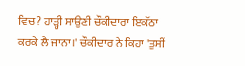ਵਿਚ? ਹਾੜ੍ਹੀ ਸਾਉਣੀ ਚੌਕੀਦਾਰਾ ਇਕੱਠਾ ਕਰਕੇ ਲੈ ਜਾਨਾ।' ਚੌਕੀਦਾਰ ਨੇ ਕਿਹਾ 'ਤੁਸੀਂ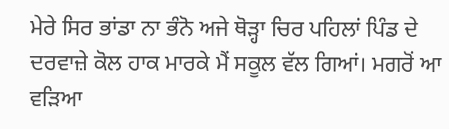ਮੇਰੇ ਸਿਰ ਭਾਂਡਾ ਨਾ ਭੰਨੋ ਅਜੇ ਥੋੜ੍ਹਾ ਚਿਰ ਪਹਿਲਾਂ ਪਿੰਡ ਦੇ ਦਰਵਾਜ਼ੇ ਕੋਲ ਹਾਕ ਮਾਰਕੇ ਮੈਂ ਸਕੂਲ ਵੱਲ ਗਿਆਂ। ਮਗਰੋਂ ਆ ਵੜਿਆ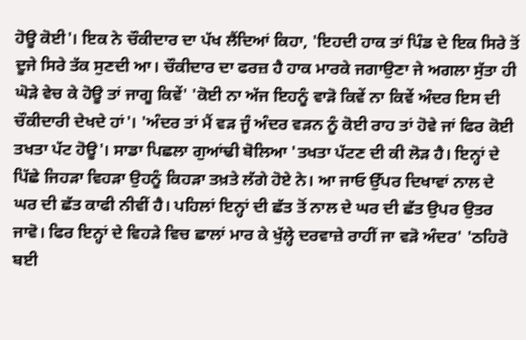ਹੋਊ ਕੋਈ'। ਇਕ ਨੇ ਚੌਕੀਦਾਰ ਦਾ ਪੱਖ ਲੈਂਦਿਆਂ ਕਿਹਾ, 'ਇਹਦੀ ਹਾਕ ਤਾਂ ਪਿੰਡ ਦੇ ਇਕ ਸਿਰੇ ਤੋਂ ਦੂਜੇ ਸਿਰੇ ਤੱਕ ਸੁਣਦੀ ਆ। ਚੌਕੀਦਾਰ ਦਾ ਫਰਜ਼ ਹੈ ਹਾਕ ਮਾਰਕੇ ਜਗਾਉਣਾ ਜੇ ਅਗਲਾ ਸੁੱਤਾ ਹੀ ਘੋੜੇ ਵੇਚ ਕੇ ਹੋਊ ਤਾਂ ਜਾਗੂ ਕਿਵੇਂ' 'ਕੋਈ ਨਾ ਅੱਜ ਇਹਨੂੰ ਵਾੜੋ ਕਿਵੇਂ ਨਾ ਕਿਵੇਂ ਅੰਦਰ ਇਸ ਦੀ ਚੌਕੀਦਾਰੀ ਦੇਖਦੇ ਹਾਂ'। 'ਅੰਦਰ ਤਾਂ ਮੈਂ ਵੜ ਜੂੰ ਅੰਦਰ ਵੜਨ ਨੂੰ ਕੋਈ ਰਾਹ ਤਾਂ ਹੋਵੇ ਜਾਂ ਫਿਰ ਕੋਈ ਤਖਤਾ ਪੱਟ ਹੋਊ'। ਸਾਡਾ ਪਿਛਲਾ ਗੁਆਂਢੀ ਬੋਲਿਆ 'ਤਖਤਾ ਪੱਟਣ ਦੀ ਕੀ ਲੋੜ ਹੈ। ਇਨ੍ਹਾਂ ਦੇ ਪਿੱਛੇ ਜਿਹੜਾ ਵਿਹੜਾ ਉਹਨੂੰ ਕਿਹੜਾ ਤਖ਼ਤੇ ਲੱਗੇ ਹੋਏ ਨੇ। ਆ ਜਾਓ ਉੱਪਰ ਦਿਖਾਵਾਂ ਨਾਲ ਦੇ ਘਰ ਦੀ ਛੱਤ ਕਾਫੀ ਨੀਵੀਂ ਹੈ। ਪਹਿਲਾਂ ਇਨ੍ਹਾਂ ਦੀ ਛੱਤ ਤੋਂ ਨਾਲ ਦੇ ਘਰ ਦੀ ਛੱਤ ਉਪਰ ਉਤਰ ਜਾਵੋ। ਫਿਰ ਇਨ੍ਹਾਂ ਦੇ ਵਿਹੜੇ ਵਿਚ ਛਾਲਾਂ ਮਾਰ ਕੇ ਖੁੱਲ੍ਹੇ ਦਰਵਾਜ਼ੇ ਰਾਹੀਂ ਜਾ ਵੜੋ ਅੰਦਰ' 'ਠਹਿਰੋ ਬਈ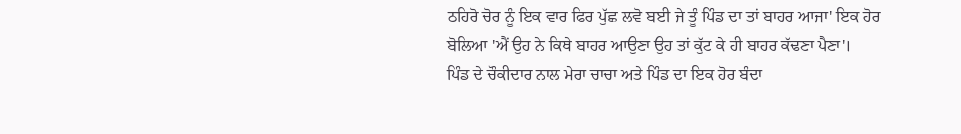ਠਹਿਰੋ ਚੋਰ ਨੂੰ ਇਕ ਵਾਰ ਫਿਰ ਪੁੱਛ ਲਵੋ ਬਈ ਜੇ ਤੂੰ ਪਿੰਡ ਦਾ ਤਾਂ ਬਾਹਰ ਆਜਾ' ਇਕ ਹੋਰ ਬੋਲਿਆ 'ਐਂ ਉਹ ਨੇ ਕਿਥੇ ਬਾਹਰ ਆਉਣਾ ਉਹ ਤਾਂ ਕੁੱਟ ਕੇ ਹੀ ਬਾਹਰ ਕੱਢਣਾ ਪੈਣਾ'।
ਪਿੰਡ ਦੇ ਚੌਕੀਦਾਰ ਨਾਲ ਮੇਰਾ ਚਾਚਾ ਅਤੇ ਪਿੰਡ ਦਾ ਇਕ ਹੋਰ ਬੰਦਾ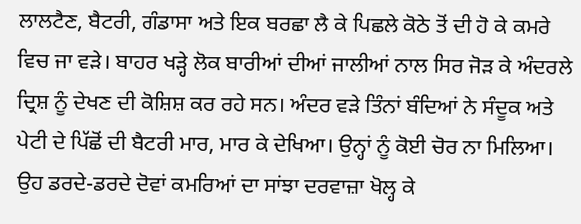ਲਾਲਟੈਣ, ਬੈਟਰੀ, ਗੰਡਾਸਾ ਅਤੇ ਇਕ ਬਰਛਾ ਲੈ ਕੇ ਪਿਛਲੇ ਕੋਠੇ ਤੋਂ ਦੀ ਹੋ ਕੇ ਕਮਰੇ ਵਿਚ ਜਾ ਵੜੇ। ਬਾਹਰ ਖੜ੍ਹੇ ਲੋਕ ਬਾਰੀਆਂ ਦੀਆਂ ਜਾਲੀਆਂ ਨਾਲ ਸਿਰ ਜੋੜ ਕੇ ਅੰਦਰਲੇ ਦ੍ਰਿਸ਼ ਨੂੰ ਦੇਖਣ ਦੀ ਕੋਸ਼ਿਸ਼ ਕਰ ਰਹੇ ਸਨ। ਅੰਦਰ ਵੜੇ ਤਿੰਨਾਂ ਬੰਦਿਆਂ ਨੇ ਸੰਦੂਕ ਅਤੇ ਪੇਟੀ ਦੇ ਪਿੱਛੋਂ ਦੀ ਬੈਟਰੀ ਮਾਰ, ਮਾਰ ਕੇ ਦੇਖਿਆ। ਉਨ੍ਹਾਂ ਨੂੰ ਕੋਈ ਚੋਰ ਨਾ ਮਿਲਿਆ। ਉਹ ਡਰਦੇ-ਡਰਦੇ ਦੋਵਾਂ ਕਮਰਿਆਂ ਦਾ ਸਾਂਝਾ ਦਰਵਾਜ਼ਾ ਖੋਲ੍ਹ ਕੇ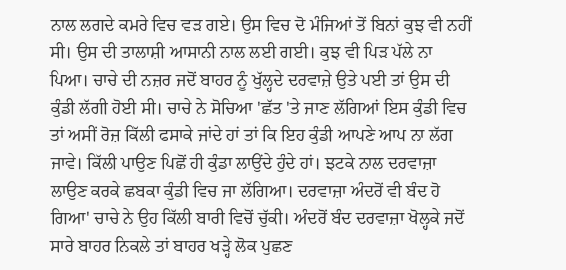ਨਾਲ ਲਗਦੇ ਕਮਰੇ ਵਿਚ ਵੜ ਗਏ। ਉਸ ਵਿਚ ਦੋ ਮੰਜਿਆਂ ਤੋਂ ਬਿਨਾਂ ਕੁਝ ਵੀ ਨਹੀਂ ਸੀ। ਉਸ ਦੀ ਤਾਲਾਸ਼ੀ ਆਸਾਨੀ ਨਾਲ ਲਈ ਗਈ। ਕੁਝ ਵੀ ਪਿੜ ਪੱਲੇ ਨਾ ਪਿਆ। ਚਾਚੇ ਦੀ ਨਜ਼ਰ ਜਦੋਂ ਬਾਹਰ ਨੂੰ ਖੁੱਲ੍ਹਦੇ ਦਰਵਾਜ਼ੇ ਉਤੇ ਪਈ ਤਾਂ ਉਸ ਦੀ ਕੁੰਡੀ ਲੱਗੀ ਹੋਈ ਸੀ। ਚਾਚੇ ਨੇ ਸੋਚਿਆ 'ਛੱਤ 'ਤੇ ਜਾਣ ਲੱਗਿਆਂ ਇਸ ਕੁੰਡੀ ਵਿਚ ਤਾਂ ਅਸੀਂ ਰੋਜ਼ ਕਿੱਲੀ ਫਸਾਕੇ ਜਾਂਦੇ ਹਾਂ ਤਾਂ ਕਿ ਇਹ ਕੁੰਡੀ ਆਪਣੇ ਆਪ ਨਾ ਲੱਗ ਜਾਵੇ। ਕਿੱਲੀ ਪਾਉਣ ਪਿਛੋਂ ਹੀ ਕੁੰਡਾ ਲਾਉਂਦੇ ਹੁੰਦੇ ਹਾਂ। ਝਟਕੇ ਨਾਲ ਦਰਵਾਜ਼ਾ ਲਾਉਣ ਕਰਕੇ ਛਬਕਾ ਕੁੰਡੀ ਵਿਚ ਜਾ ਲੱਗਿਆ। ਦਰਵਾਜ਼ਾ ਅੰਦਰੋਂ ਵੀ ਬੰਦ ਹੋ ਗਿਆ' ਚਾਚੇ ਨੇ ਉਹ ਕਿੱਲੀ ਬਾਰੀ ਵਿਚੋਂ ਚੁੱਕੀ। ਅੰਦਰੋਂ ਬੰਦ ਦਰਵਾਜ਼ਾ ਖੋਲ੍ਹਕੇ ਜਦੋਂ ਸਾਰੇ ਬਾਹਰ ਨਿਕਲੇ ਤਾਂ ਬਾਹਰ ਖੜ੍ਹੇ ਲੋਕ ਪੁਛਣ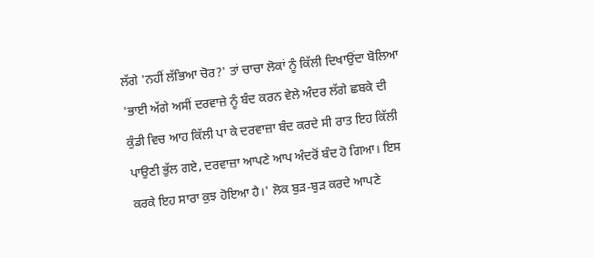ਲੱਗੇ 'ਨਹੀਂ ਲੱਭਿਆ ਚੋਰ?' ਤਾਂ ਚਾਚਾ ਲੋਕਾਂ ਨੂੰ ਕਿੱਲੀ ਦਿਖਾਉਂਦਾ ਬੋਲਿਆ 'ਭਾਈ ਅੱਗੇ ਅਸੀਂ ਦਰਵਾਜ਼ੇ ਨੂੰ ਬੰਦ ਕਰਨ ਵੇਲੇ ਅੰਦਰ ਲੱਗੇ ਛਬਕੇ ਦੀ ਕੁੰਡੀ ਵਿਚ ਆਹ ਕਿੱਲੀ ਪਾ ਕੇ ਦਰਵਾਜ਼ਾ ਬੰਦ ਕਰਦੇ ਸੀ ਰਾਤ ਇਹ ਕਿੱਲੀ ਪਾਉਣੀ ਭੁੱਲ ਗਏ, ਦਰਵਾਜ਼ਾ ਆਪਣੇ ਆਪ ਅੰਦਰੋਂ ਬੰਦ ਹੋ ਗਿਆ। ਇਸ ਕਰਕੇ ਇਹ ਸਾਰਾ ਕੁਝ ਹੋਇਆ ਹੈ।' ਲੋਕ ਬੁੜ-ਬੁੜ ਕਰਦੇ ਆਪਣੇ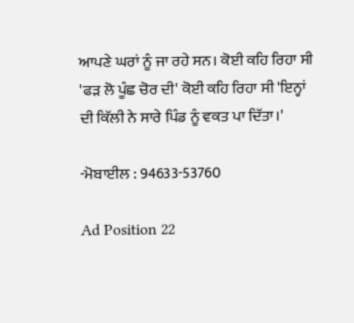ਆਪਣੇ ਘਰਾਂ ਨੂੰ ਜਾ ਰਹੇ ਸਨ। ਕੋਈ ਕਹਿ ਰਿਹਾ ਸੀ 'ਫੜ ਲੋ ਪੂੰਛ ਚੋਰ ਦੀ' ਕੋਈ ਕਹਿ ਰਿਹਾ ਸੀ 'ਇਨ੍ਹਾਂ ਦੀ ਕਿੱਲੀ ਨੇ ਸਾਰੇ ਪਿੰਡ ਨੂੰ ਵਕਤ ਪਾ ਦਿੱਤਾ।'

-ਮੋਬਾਈਲ : 94633-53760

Ad Position 22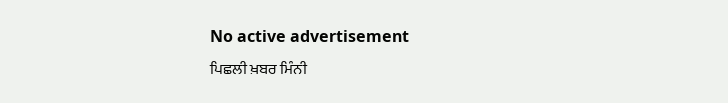No active advertisement
ਪਿਛਲੀ ਖ਼ਬਰ ਮਿੰਨੀ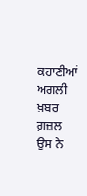ਕਹਾਣੀਆਂ ਅਗਲੀ ਖ਼ਬਰ ਗ਼ਜ਼ਲ ਉਸ ਨੇ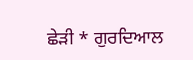ਛੇੜੀ * ਗੁਰਦਿਆਲ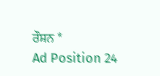ਰੌਸ਼ਨ *
Ad Position 24